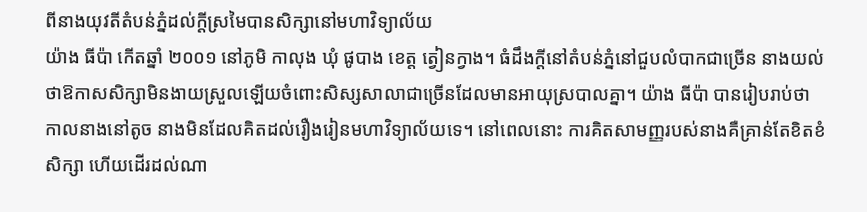ពីនាងយុវតីតំបន់ភ្នំដល់ក្តីស្រមៃបានសិក្សានៅមហាវិទ្យាល័យ
យ៉ាង ធីប៉ា កើតឆ្នាំ ២០០១ នៅភូមិ កាលុង ឃុំ ផូបាង ខេត្ត ត្វៀនក្វាង។ ធំដឹងក្តីនៅតំបន់ភ្នំនៅជួបលំបាកជាច្រើន នាងយល់ថាឱកាសសិក្សាមិនងាយស្រួលឡើយចំពោះសិស្សសាលាជាច្រើនដែលមានអាយុស្របាលគ្នា។ យ៉ាង ធីប៉ា បានរៀបរាប់ថា កាលនាងនៅតូច នាងមិនដែលគិតដល់រឿងរៀនមហាវិទ្យាល័យទេ។ នៅពេលនោះ ការគិតសាមញ្ញរបស់នាងគឺគ្រាន់តែខិតខំសិក្សា ហើយដើរដល់ណា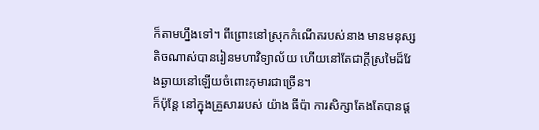ក៏តាមហ្នឹងទៅ។ ពីព្រោះនៅស្រុកកំណើតរបស់នាង មានមនុស្សតិចណាស់បានរៀនមហាវិទ្យាល័យ ហើយនៅតែជាក្តីស្រមៃដ៏វែងឆ្ងាយនៅឡើយចំពោះកុមារជាច្រើន។
ក៏ប៉ុន្តែ នៅក្នុងគ្រួសាររបស់ យ៉ាង ធីប៉ា ការសិក្សាតែងតែបានផ្ត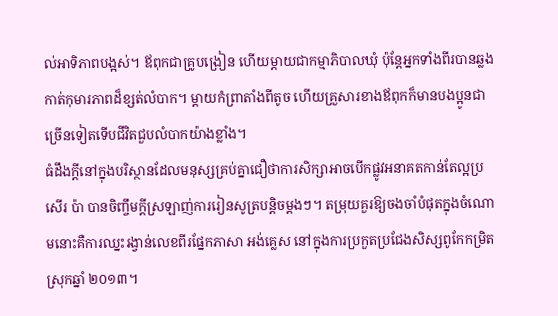ល់អាទិភាពបង្អស់។ ឪពុកជាគ្រូបង្រៀន ហើយម្តាយជាកម្មាភិបាលឃុំ ប៉ុន្តែអ្នកទាំងពីរបានឆ្លងកាត់កុមារភាពដ៏ខ្សត់លំបាក។ ម្តាយកំព្រាតាំងពីតូច ហើយគ្រួសារខាងឪពុកក៏មានបងប្អូនជាច្រើនទៀតទើបជីវិតជួបលំបាកយ៉ាងខ្លាំង។
ធំដឹងក្តីនៅក្នុងបរិស្ថានដែលមនុស្សគ្រប់គ្នាជឿថាការសិក្សាអាចបើកផ្លូវអនាគតកាន់តែល្អប្រសើរ ប៉ា បានចិញ្ចឹមក្តីស្រឡាញ់ការរៀនសូត្របន្តិចម្តងៗ។ តម្រុយគួរឱ្យចងចាំបំផុតក្នុងចំណោមនោះគឺការឈ្នះរង្វាន់លេខពីរផ្នែកភាសា អង់គ្លេស នៅក្នុងការប្រកួតប្រជែងសិស្សពូកែកម្រិតស្រុកឆ្នាំ ២០១៣។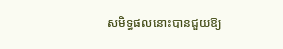សមិទ្ធផលនោះបានជួយឱ្យ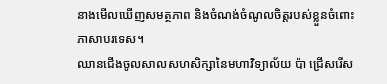នាងមើលឃើញសមត្ថភាព និងចំណង់ចំណូលចិត្តរបស់ខ្លួនចំពោះភាសាបរទេស។
ឈានជើងចូលសាលសហសិក្សានៃមហាវិទ្យាល័យ ប៉ា ជ្រើសរើស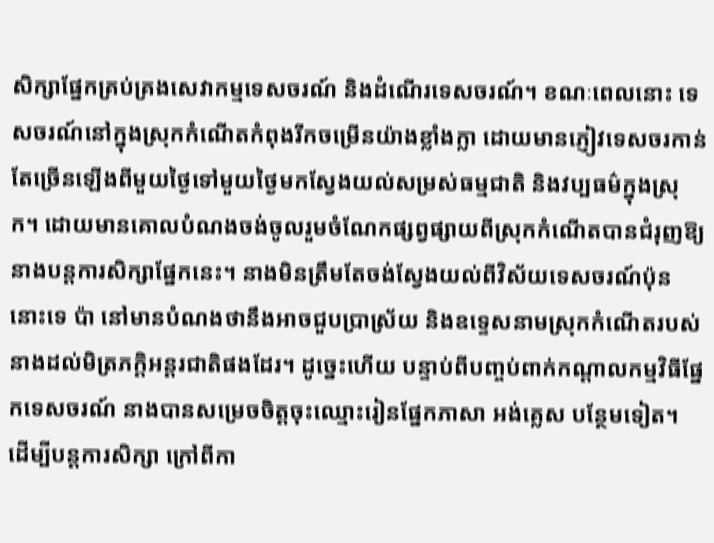សិក្សាផ្នែកគ្រប់គ្រងសេវាកម្មទេសចរណ៍ និងដំណើរទេសចរណ៍។ ខណៈពេលនោះ ទេសចរណ៍នៅក្នុងស្រុកកំណើតកំពុងរីកចម្រើនយ៉ាងខ្លាំងក្លា ដោយមានភ្ញៀវទេសចរកាន់តែច្រើនឡើងពីមួយថ្ងៃទៅមួយថ្ងៃមកស្វែងយល់សម្រស់ធម្មជាតិ និងវប្បធម៌ក្នុងស្រុក។ ដោយមានគោលបំណងចង់ចូលរួមចំណែកផ្សព្វផ្សាយពីស្រុកកំណើតបានជំរុញឱ្យនាងបន្តការសិក្សាផ្នែកនេះ។ នាងមិនត្រឹមតែចង់ស្វែងយល់ពីវិស័យទេសចរណ៍ប៉ុននោះទេ ប៉ា នៅមានបំណងថានឹងអាចជួបប្រាស្រ័យ និងឧទ្ទេសនាមស្រុកកំណើតរបស់នាងដល់មិត្រភក្ដិអន្តរជាតិផងដែរ។ ដូច្នេះហើយ បន្ទាប់ពីបញ្ចប់ពាក់កណ្តាលកម្មវិធីផ្នែកទេសចរណ៍ នាងបានសម្រេចចិត្តចុះឈ្មោះរៀនផ្នែកភាសា អង់គ្លេស បន្ថែមទៀត។
ដើម្បីបន្តការសិក្សា ក្រៅពីកា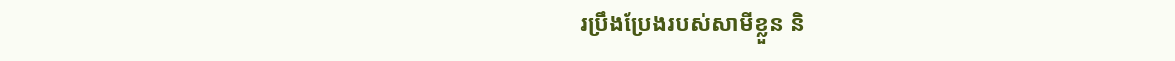រប្រឹងប្រែងរបស់សាមីខ្លួន និ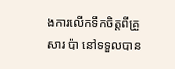ងការលើកទឹកចិត្តពីគ្រួសារ ប៉ា នៅទទួលបាន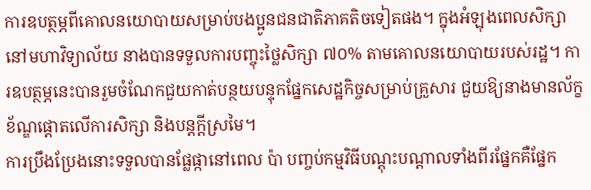ការឧបត្ថម្ភពីគោលនយោបាយសម្រាប់បងប្អូនជនជាតិភាគតិចទៀតផង។ ក្នុងអំឡុងពេលសិក្សានៅមហាវិទ្យាល័យ នាងបានទទួលការបញ្ចុះថ្លៃសិក្សា ៧០% តាមគោលនយោបាយរបស់រដ្ឋ។ ការឧបត្ថម្ភនេះបានរួមចំណែកជួយកាត់បន្ថយបន្ទុកផ្នែកសេដ្ឋកិច្ចសម្រាប់គ្រួសារ ជួយឱ្យនាងមានល័ក្ខខ័ណ្ឌផ្តោតលើការសិក្សា និងបន្តក្តីស្រមៃ។
ការប្រឹងប្រែងនោះទទួលបានផ្លែផ្កានៅពេល ប៉ា បញ្ចប់កម្មវិធីបណ្តុះបណ្តាលទាំងពីរផ្នែកគឺផ្នែក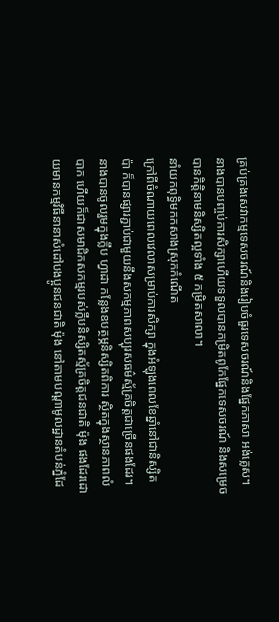គ្រប់គ្រងសេវាកម្មទេសចរណ៍និងរៀបចំធួរទេសចរណ៍និងផ្នែកភាសា អង់គ្លេស។ នាងបានបញ្ចប់ការសិក្សាហើយទទួលបានកម្រិតពូកែផ្នែកទេសចរណ៍ និងសម្រេចបានកិត្តិនាមនិស្សិតល្អទាំង ៥ កម្រិតសាលា។
នាំយកពុទ្ធិមកកសាងស្រុកកំណើត
ក្រៅពីចំណាយពេលវេលាសម្រាប់ការសិក្សា ក្នុងអំឡុងពេលខែឆ្នាំនៅជានិស្សិត ប៉ា ក៏បានផ្សារភ្ជាប់ជាមួយនឹងសកម្មភាពសប្បុរសធម៌ស្ម័គ្រចិត្តជាច្រើនផងដែរ។ នាងបានចូលរួមក្នុងក្លឹប ហ្វាដា កន្លែងឧបត្ថម្ភនិស្សិតពិការ ស្ថិតក្នុងស្ថានភាពលំបាក ហើយក៏ជាសមាជិកសកម្មរបស់ក្លឹបនិស្សិតស្ម័គ្រចិត្តជនជាតិ ម៉ុង ផងដែរដោយមានកម្មវិធីនានាសំដៅបងប្អូនជនជាតិ ម៉ុង នៅតាមបណ្តាមូលដ្ឋានតំបន់ភ្នំដែ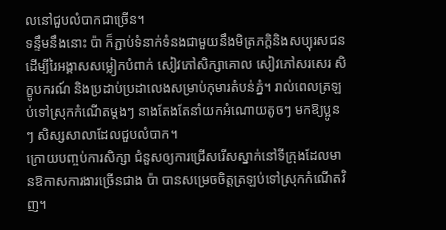លនៅជួបលំបាកជាច្រើន។
ទន្ទឹមនឹងនោះ ប៉ា ក៏ភ្ជាប់ទំនាក់ទំនងជាមួយនឹងមិត្រភក្ដិនិងសប្បុរសជន ដើម្បីរៃអង្គាសសម្លៀកបំពាក់ សៀវភៅសិក្សាគោល សៀវភៅសរសេរ សិក្ខូបករណ៍ និងប្រដាប់ប្រដាលេងសម្រាប់កុមារតំបន់ភ្នំ។ រាល់ពេលត្រឡប់ទៅស្រុកកំណើតម្តងៗ នាងតែងតែនាំយកអំណោយតូចៗ មកឱ្យប្អូនៗ សិស្សសាលាដែលជួបលំបាក។
ក្រោយបញ្ចប់ការសិក្សា ជំនួសឲ្យការជ្រើសរើសស្នាក់នៅទីក្រុងដែលមានឱកាសការងារច្រើនជាង ប៉ា បានសម្រេចចិត្តត្រឡប់ទៅស្រុកកំណើតវិញ។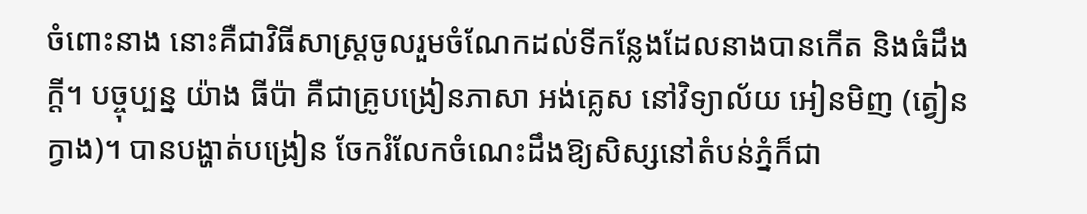ចំពោះនាង នោះគឺជាវិធីសាស្រ្តចូលរួមចំណែកដល់ទីកន្លែងដែលនាងបានកើត និងធំដឹងក្តី។ បច្ចុប្បន្ន យ៉ាង ធីប៉ា គឺជាគ្រូបង្រៀនភាសា អង់គ្លេស នៅវិទ្យាល័យ អៀនមិញ (ត្វៀនក្វាង)។ បានបង្ហាត់បង្រៀន ចែករំលែកចំណេះដឹងឱ្យសិស្សនៅតំបន់ភ្នំក៏ជា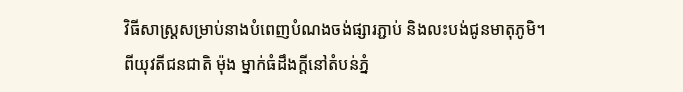វិធីសាស្រ្តសម្រាប់នាងបំពេញបំណងចង់ផ្សារភ្ជាប់ និងលះបង់ជូនមាតុភូមិ។
ពីយុវតីជនជាតិ ម៉ុង ម្នាក់ធំដឹងក្តីនៅតំបន់ភ្នំ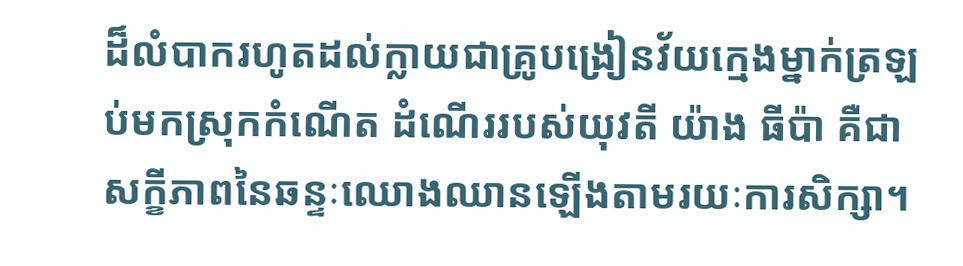ដ៏លំបាករហូតដល់ក្លាយជាគ្រូបង្រៀនវ័យក្មេងម្នាក់ត្រឡប់មកស្រុកកំណើត ដំណើររបស់យុវតី យ៉ាង ធីប៉ា គឺជាសក្ខីភាពនៃឆន្ទៈឈោងឈានឡើងតាមរយៈការសិក្សា។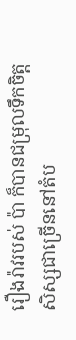រឿងរ៉ាវរបស់ ប៉ា ក៏បានជម្រុលទឹកចិត្តសិស្សជាច្រើននៅតំប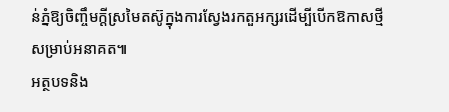ន់ភ្នំឱ្យចិញ្ចឹមក្តីស្រមៃតស៊ូក្នុងការស្វែងរកតួអក្សរដើម្បីបើកឱកាសថ្មីសម្រាប់អនាគត៕
អត្ថបទនិង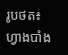រូបថត៖ ហ្វាងបាំង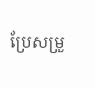ប្រែសម្រួ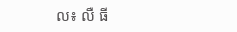ល៖ លឺ ធី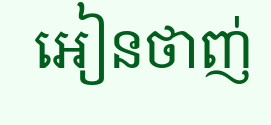អៀនថាញ់